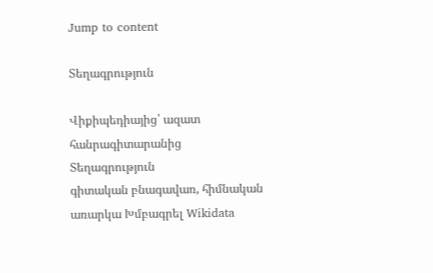Jump to content

Տեղագրություն

Վիքիպեդիայից՝ ազատ հանրագիտարանից
Տեղագրություն
գիտական բնագավառ, հիմնական առարկա Խմբագրել Wikidata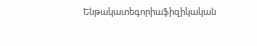Ենթակատեգորիաֆիզիկական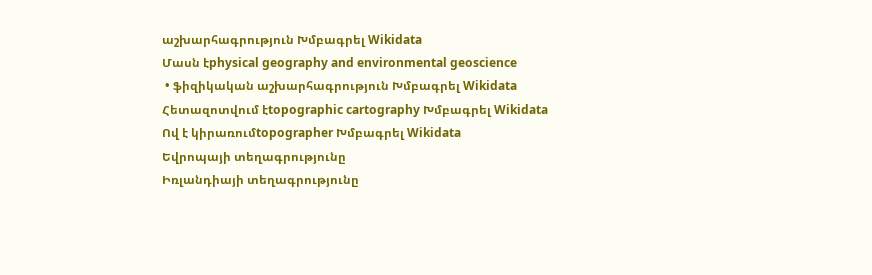աշխարհագրություն Խմբագրել Wikidata
Մասն էphysical geography and environmental geoscience
 • ֆիզիկական աշխարհագրություն Խմբագրել Wikidata
Հետազոտվում էtopographic cartography Խմբագրել Wikidata
Ով է կիրառումtopographer Խմբագրել Wikidata
Եվրոպայի տեղագրությունը
Իռլանդիայի տեղագրությունը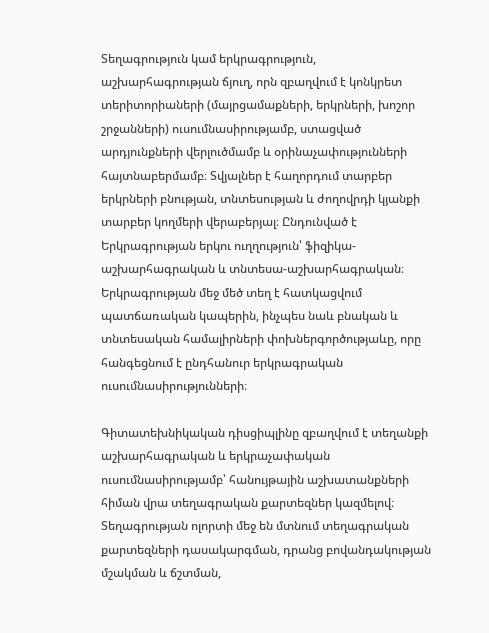Տեղագրություն կամ երկրագրություն, աշխարհագրության ճյուղ, որն զբաղվում է կոնկրետ տերիտորիաների (մայրցամաքների, երկրների, խոշոր շրջանների) ուսումնասիրությամբ, ստացված արդյունքների վերլուծմամբ և օրինաչափությունների հայտնաբերմամբ։ Տվյալներ է հաղորդում տարբեր երկրների բնության, տնտեսության և ժողովրդի կյանքի տարբեր կողմերի վերաբերյալ։ Ընդունված է Երկրագրության երկու ուղղություն՝ ֆիզիկա-աշխարհագրական և տնտեսա-աշխարհագրական։ Երկրագրության մեջ մեծ տեղ է հատկացվում պատճառական կապերին, ինչպես նաև բնական և տնտեսական համալիրների փոխներգործությաևը, որը հանգեցնում է ընդհանուր երկրագրական ուսումնասիրությունների։

Գիտատեխնիկական դիսցիպլինը զբաղվում է տեղանքի աշխարհագրական և երկրաչափական ուսումնասիրությամբ՝ հանույթային աշխատանքների հիման վրա տեղագրական քարտեզներ կազմելով։ Տեղագրության ոլորտի մեջ են մտնում տեղագրական քարտեզների դասակարգման, դրանց բովանդակության մշակման և ճշտման,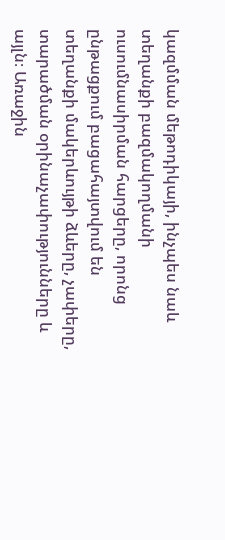կազմման մեթոդիկայի, ինչպես նաև տեղանքի բազմակողմանի ուսումնասիրման հարցերը, որոնց ընթացքում բացահայտվում են տեղանքի մակերևույթի ձևերը, չափերը, տարածման օրինաչափությունները և այլն։ Առաջին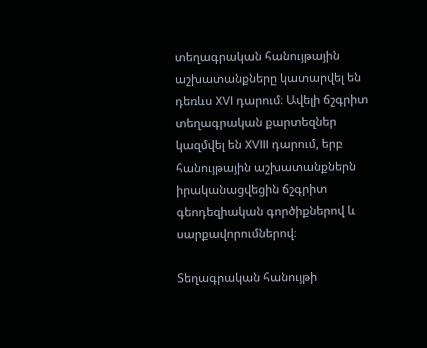տեղագրական հանույթային աշխատանքները կատարվել են դեռևս XVI դարում։ Ավելի ճշգրիտ տեղագրական քարտեզներ կազմվել են XVIII դարում, երբ հանույթային աշխատանքներն իրականացվեցին ճշգրիտ գեոդեզիական գործիքներով և սարքավորումներով։

Տեղագրական հանույթի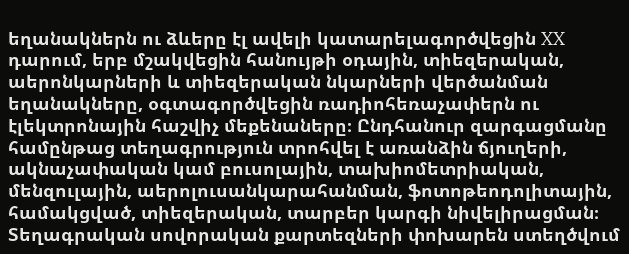եղանակներն ու ձևերը էլ ավելի կատարելագործվեցին XX դարում, երբ մշակվեցին հանույթի օդային, տիեզերական, աերոնկարների և տիեզերական նկարների վերծանման եղանակները, օգտագործվեցին ռադիոհեռաչափերն ու էլեկտրոնային հաշվիչ մեքենաները։ Ընդհանուր զարգացմանը համընթաց տեղագրություն տրոհվել է առանձին ճյուղերի, ակնաչափական կամ բուսոլային, տախիոմետրիական, մենզուլային, աերոլուսանկարահանման, ֆոտոթեոդոլիտային, համակցված, տիեզերական, տարբեր կարգի նիվելիրացման։ Տեղագրական սովորական քարտեզների փոխարեն ստեղծվում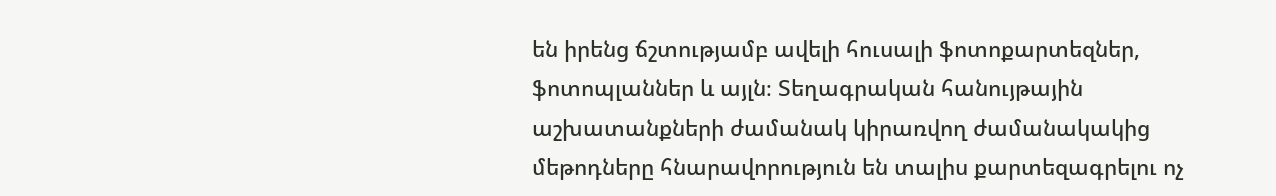են իրենց ճշտությամբ ավելի հուսալի ֆոտոքարտեզներ, ֆոտոպլաններ և այլն։ Տեղագրական հանույթային աշխատանքների ժամանակ կիրառվող ժամանակակից մեթոդները հնարավորություն են տալիս քարտեզագրելու ոչ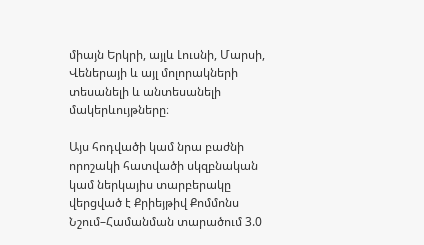միայն Երկրի, այլև Լուսնի, Մարսի, Վեներայի և այլ մոլորակների տեսանելի և անտեսանելի մակերևույթները։

Այս հոդվածի կամ նրա բաժնի որոշակի հատվածի սկզբնական կամ ներկայիս տարբերակը վերցված է Քրիեյթիվ Քոմմոնս Նշում–Համանման տարածում 3.0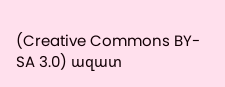(Creative Commons BY-SA 3.0) ազատ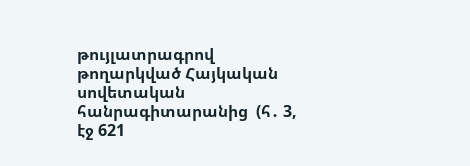թույլատրագրով թողարկված Հայկական սովետական հանրագիտարանից  (հ․ 3, էջ 621